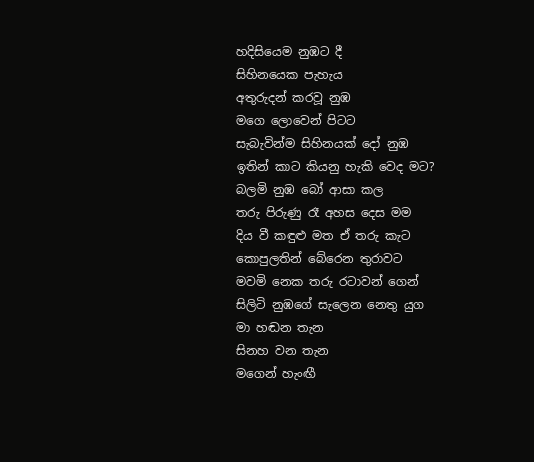හදිසියෙම නුඹට දී
සිහිනයෙක පැහැය
අතුරුදන් කරවූ නුඹ
මගෙ ලොවෙන් පිටට
සැබැවින්ම සිහිනයක් දෝ නුඹ
ඉතින් කාට කියනු හැකි වෙද මට?
බලමි නුඹ බෝ ආසා කල
තරු පිරුණු රෑ අහස දෙස මම
දිය වී කඳුළු මත ඒ තරු කැට
කොපුලතින් බේරෙන තුරාවට
මවමි නෙක තරු රටාවන් ගෙන්
සිලිටි නුඹගේ සැලෙන නෙතු යුග
මා හඬන තැන
සිනහ වන තැන
මගෙන් හැංඟී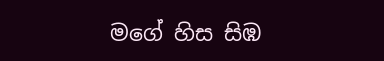මගේ හිස සිඹ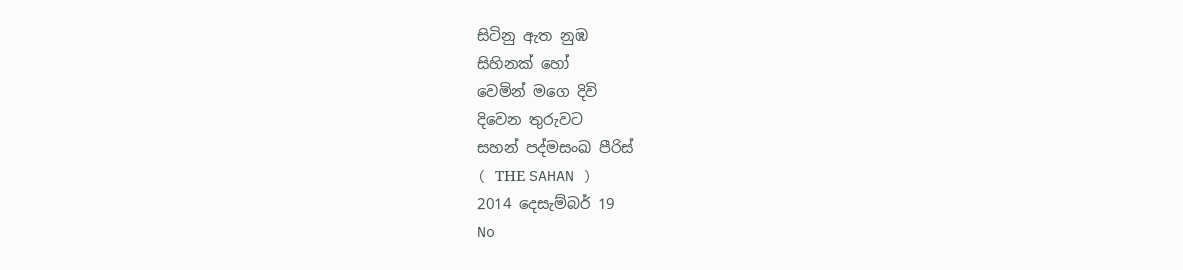සිටිනු ඇත නුඹ
සිහිනක් හෝ
වෙමින් මගෙ දිවි
දිවෙන තුරුවට
සහන් පද්මසංඛ පීරිස්
( THЕ SAHAN )
2014 දෙසැම්බර් 19
No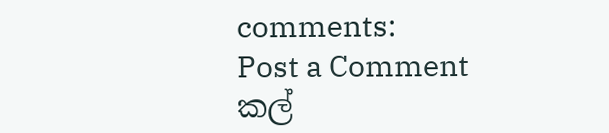comments:
Post a Comment
කල්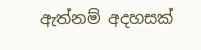ඇත්නම් අදහසක්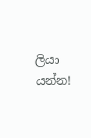ලියා යන්න!